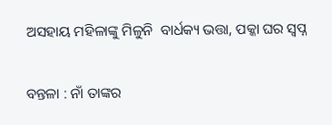ଅସହାୟ ମହିଳାଙ୍କୁ ମିଳୁନି  ବାର୍ଧକ୍ୟ ଭତ୍ତା, ପକ୍କା ଘର ସ୍ବପ୍ନ

ବନ୍ତଳା : ନାଁ ତାଙ୍କର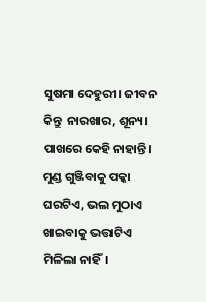ସୁଷମା ଦେହୁରୀ। ଜୀବନ କିନ୍ତୁ  ନାରଖାର, ଶୂନ୍ୟ। ପାଖରେ କେହି ନାହାନ୍ତି। ମୁଣ୍ଡ ଗୁଞ୍ଜିବାକୁ ପକ୍କା ଘରଟିଏ, ଭଲ ମୁଠାଏ ଖାଇବାକୁ ଭତ୍ତାଟିଏ ମିଳିଲା ନାହିଁ।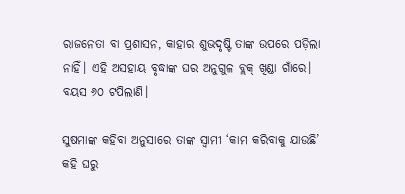ରାଜନେତା ବା ପ୍ରଶାସନ, କାହାର ଶୁଭଦୃଷ୍ଟି ତାଙ୍କ ଉପରେ ପଡ଼ିଲା ନାହିଁ। ଏହି ଅସହାୟ ବୃଦ୍ଧାଙ୍କ ଘର ଅନୁଗୁଳ ବ୍ଲକ୍ ଖିଣ୍ଡା ଗାଁରେ। ବୟସ ୬୦ ଟପିଲାଣି।

ସୁଷମାଙ୍କ କହିବା ଅନୁସାରେ ତାଙ୍କ ସ୍ବାମୀ ‘କାମ କରିବାକୁ ଯାଉଛି’ କହି ଘରୁ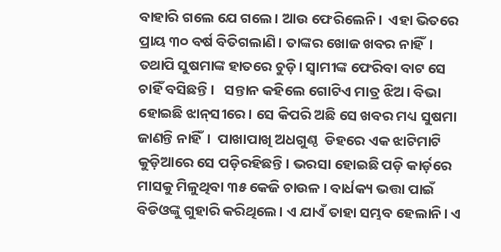ବାହାରି ଗଲେ ଯେ ଗଲେ। ଆଉ ଫେରିଲେନି।  ଏହା ଭିତରେ ପ୍ରାୟ ୩୦ ବର୍ଷ ବିତିଗଲାଣି। ତାଙ୍କର ଖୋଜ ଖବର ନାହିଁ। ତଥାପି ସୁଷମାଙ୍କ ହାତରେ ଚୁଡ଼ି। ସ୍ବାମୀଙ୍କ ଫେରିବା ବାଟ ସେ ଚାହିଁ ବସିଛନ୍ତି।   ସନ୍ତାନ କହିଲେ ଗୋଟିଏ ମାତ୍ର ଝିଅ। ବିଭା ହୋଇଛି ଝାନ୍‌ସୀରେ। ସେ କିପରି ଅଛି ସେ ଖବର ମଧ୍ୟ ସୁଷମା ଜାଣନ୍ତି ନାହିଁ।  ପାଖାପାଖି ଅଧଗୁଣ୍ଠ  ଡିହରେ ଏକ ଝାଟିମାଟି କୁଡ଼ିଆରେ ସେ ପଡ଼ିରହିଛନ୍ତି। ଭରସା ହୋଇଛି ପଡ଼ି କାର୍ଡ଼ରେ ମ‌ାସକୁ ମିଳୁଥିବା ୩୫ କେଜି ଚାଉଳ। ବାର୍ଧକ୍ୟ ଭତ୍ତା ପାଇଁ ବିଡିଓଙ୍କୁ ଗୁହାରି କରିଥିଲେ। ଏ ଯାଏଁ ତାହା ସମ୍ଭବ ହେଲାନି। ଏ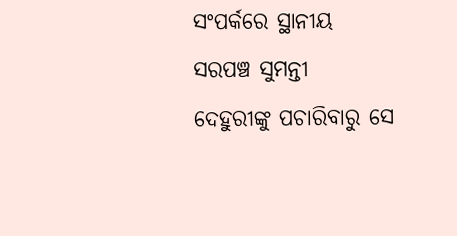ସଂପର୍କରେ ସ୍ଥାନୀୟ ସରପଞ୍ଚ ସୁମନ୍ତୀ ଦେହୁରୀଙ୍କୁ ପଚାରିବାରୁ ସେ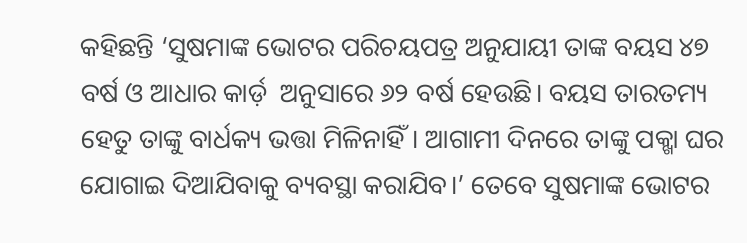କହିଛନ୍ତି ‘ସୁଷମାଙ୍କ ଭୋଟର ପରିଚୟପତ୍ର ଅନୁଯାୟୀ ତାଙ୍କ ବୟସ ୪୭ ବର୍ଷ ଓ ଆଧାର କାର୍ଡ଼  ଅନୁସାରେ ୬୨ ବର୍ଷ ହେଉଛି। ବୟସ ତାରତମ୍ୟ ହେତୁ ତାଙ୍କୁ ବାର୍ଧକ୍ୟ ଭତ୍ତା ମିଳିନାହିଁ। ଆଗାମୀ ଦିନରେ ତାଙ୍କୁ ପକ୍ଖା ଘର ଯୋଗାଇ ଦିଆଯିବାକୁ ବ୍ୟବସ୍ଥା କରାଯିବ।’ ତେବେ ସୁଷମାଙ୍କ ଭୋଟର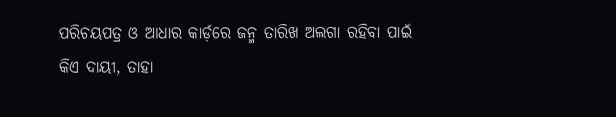ପରିଚୟପତ୍ର ଓ ଆଧାର କାର୍ଡ଼ରେ ଜନ୍ମ ତାରିଖ ଅଲଗା ରହିବା ପାଇଁ କିଏ ଦାୟୀ, ତାହା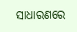ସାଧାରଣରେ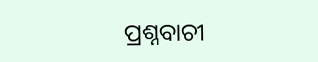ପ୍ରଶ୍ନବାଚୀ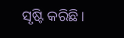ସୃଷ୍ଟି କରିଛି।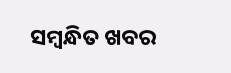ସମ୍ବନ୍ଧିତ ଖବର